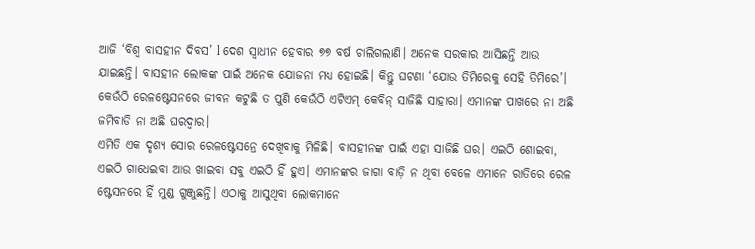ଆଜି ‘ବିଶ୍ୱ ବାସହୀନ ଦିବସ’ l ଦେଶ ସ୍ୱାଧୀନ ହେବାର ୭୭ ବର୍ଷ ଚାଲିଗଲାଣି। ଅନେକ ସରକାର ଆସିଛନ୍ତି ଆଉ ଯାଇଛନ୍ତି। ବାସହୀନ ଲୋକଙ୍କ ପାଇଁ ଅନେକ ଯୋଜନା ମଧ୍ୟ ହୋଇଛି। କିନ୍ତୁ ଘଟଣା ‘ଯୋଉ ତିମିରେକୁ ସେହି ତିମିରେ’। କେଉଁଠି ରେଳଷ୍ଟେସନରେ ଜୀବନ କଟୁଛି ତ ପୁଣି କେଉଁଠି ଏଟିଏମ୍ କେବିନ୍ ସାଜିଛି ସାହାରା। ଏମାନଙ୍କ ପାଖରେ ନା ଅଛି ଜମିବାଡି ନା ଅଛି ଘରଦ୍ୱାର।
ଏମିତି ଏକ ଦୃଶ୍ୟ ସୋର ରେଳଷ୍ଟେସନ୍ରେ ଦେଖିବାକୁ ମିଳିଛି। ବାସହୀନଙ୍କ ପାଇଁ ଏହା ସାଜିଛି ଘର। ଏଇଠି ଶୋଇବା, ଏଇଠି ଗାଧେଇବା ଆଉ ଖାଇବା ସବୁ ଏଇଠି ହିଁ ହୁଏ। ଏମାନଙ୍କର ଜାଗା ବାଡ଼ି ନ ଥିବା ବେଳେ ଏମାନେ ରାତିରେ ରେଳ ଷ୍ଟେସନରେ ହିଁ ମୁଣ୍ଡ ଗୁଞ୍ଜୁଛନ୍ତି। ଏଠାକୁ ଆସୁଥିବା ଲୋକମାନେ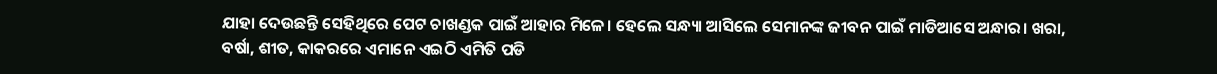ଯାହା ଦେଉଛନ୍ତି ସେହିଥିରେ ପେଟ ଚାଖଣ୍ଡକ ପାଇଁ ଆହାର ମିଳେ। ହେଲେ ସନ୍ଧ୍ୟା ଆସିଲେ ସେମାନଙ୍କ ଜୀବନ ପାଇଁ ମାଡିଆସେ ଅନ୍ଧାର। ଖରା, ବର୍ଷା, ଶୀତ, କାକରରେ ଏମାନେ ଏଇଠି ଏମିତି ପଡି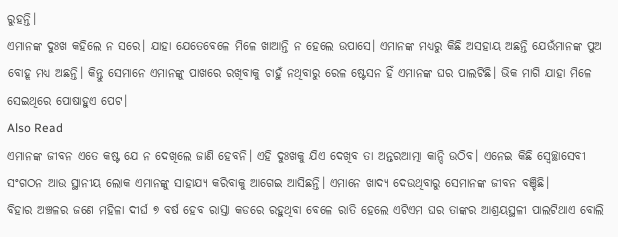ରୁହନ୍ତି।
ଏମାନଙ୍କ ଦୁଃଖ କହିଲେ ନ ସରେ। ଯାହା ଯେତେବେଳେ ମିଳେ ଖାଆନ୍ତି ନ ହେଲେ ଉପାସେ। ଏମାନଙ୍କ ମଧ୍ୟରୁ କିଛି ଅସହାୟ ଅଛନ୍ତି ଯେଉଁମାନଙ୍କ ପୁଅ ବୋହୂ ମଧ୍ୟ ଅଛନ୍ତି। କିନ୍ତୁ ସେମାନେ ଏମାନଙ୍କୁ ପାଖରେ ରଖିବାକୁ ଚାହୁଁ ନଥିବାରୁ ରେଳ ଷ୍ଟେସନ ହିଁ ଏମାନଙ୍କ ଘର ପାଲଟିଛି। ଭିକ ମାଗି ଯାହା ମିଳେ ସେଇଥିରେ ପୋଷାହୁଏ ପେଟ।
Also Read
ଏମାନଙ୍କ ଜୀବନ ଏତେ କଷ୍ଟ ଯେ ନ ଦେଖିଲେ ଜାଣି ହେବନି। ଏହି ଦୁଃଖକୁ ଯିଏ ଦେଖିବ ତା ଅନ୍ତରଆତ୍ମା କାନ୍ଦି ଉଠିବ। ଏନେଇ କିଛି ସ୍ୱେଚ୍ଛାସେବୀ ସଂଗଠନ ଆଉ ସ୍ଥାନୀୟ ଲୋକ ଏମାନଙ୍କୁ ସାହାଯ୍ୟ କରିବାକୁ ଆଗେଇ ଆସିଛନ୍ତି। ଏମାନେ ଖାଦ୍ୟ ଦେଉଥିବାରୁ ସେମାନଙ୍କ ଜୀବନ ବଞ୍ଚିଛି।
ବିହାର ଅଞ୍ଚଳର ଜଣେ ମହିଳା ଦୀର୍ଘ ୭ ବର୍ଷ ହେବ ରାସ୍ତା କଡରେ ରହୁଥିବା ବେଳେ ରାତି ହେଲେ ଏଟିଏମ ଘର ତାଙ୍କର ଆଶ୍ରୟସ୍ଥଳୀ ପାଲଟିଥାଏ ବୋଲି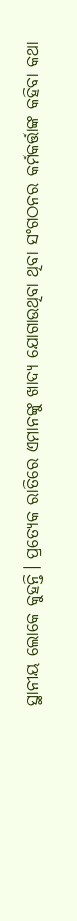ସ୍ଥାନୀୟ ଲୋକେ କୁହନ୍ତି। ପ୍ରତ୍ୟେକ ରାତିରେ ଏମାନଙ୍କୁ ଖାଦ୍ୟ ଯୋଗାଉଥିବା ଥିବା ସଂଗଠନର କର୍ମକର୍ତ୍ତାଙ୍କ କହିବା କଥା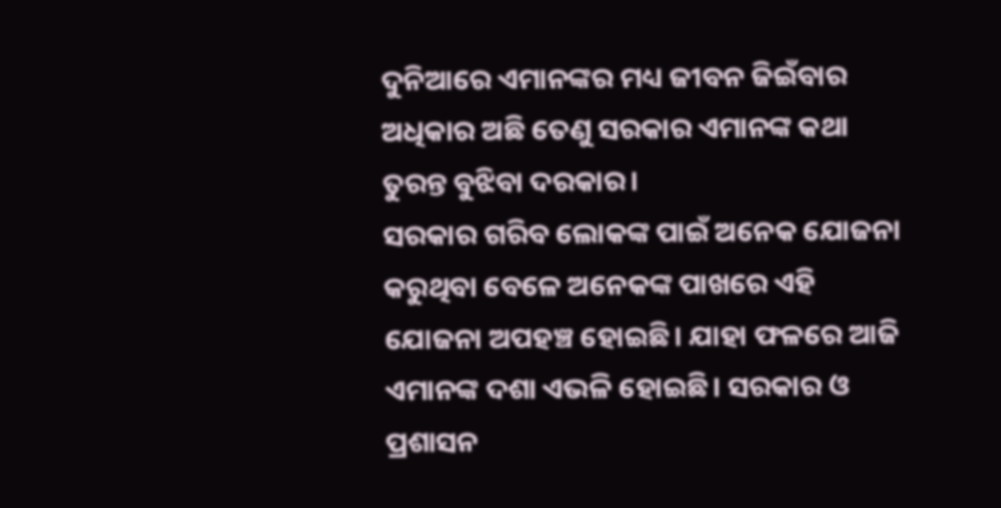ଦୁନିଆରେ ଏମାନଙ୍କର ମଧ୍ୟ ଜୀବନ ଜିଇଁବାର ଅଧିକାର ଅଛି ତେଣୁ ସରକାର ଏମାନଙ୍କ କଥା ତୁରନ୍ତ ବୁଝିବା ଦରକାର।
ସରକାର ଗରିବ ଲୋକଙ୍କ ପାଇଁ ଅନେକ ଯୋଜନା କରୁଥିବା ବେଳେ ଅନେକଙ୍କ ପାଖରେ ଏହି ଯୋଜନା ଅପହଞ୍ଚ ହୋଇଛି। ଯାହା ଫଳରେ ଆଜି ଏମାନଙ୍କ ଦଶା ଏଭଳି ହୋଇଛି। ସରକାର ଓ ପ୍ରଶାସନ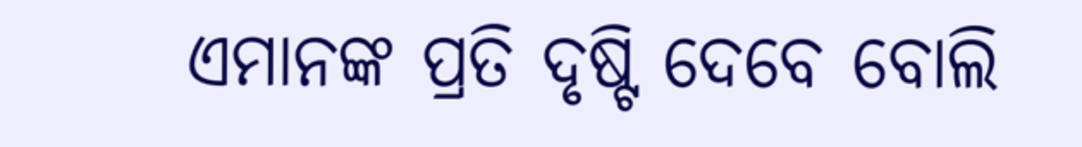ଏମାନଙ୍କ ପ୍ରତି ଦୃଷ୍ଟି ଦେବେ ବୋଲି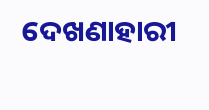ଦେଖଣାହାରୀ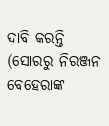ଦାବି କରନ୍ତି
(ସୋରରୁ ନିରଞ୍ଜନ ବେହେରାଙ୍କ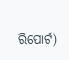ରିପୋର୍ଟ)